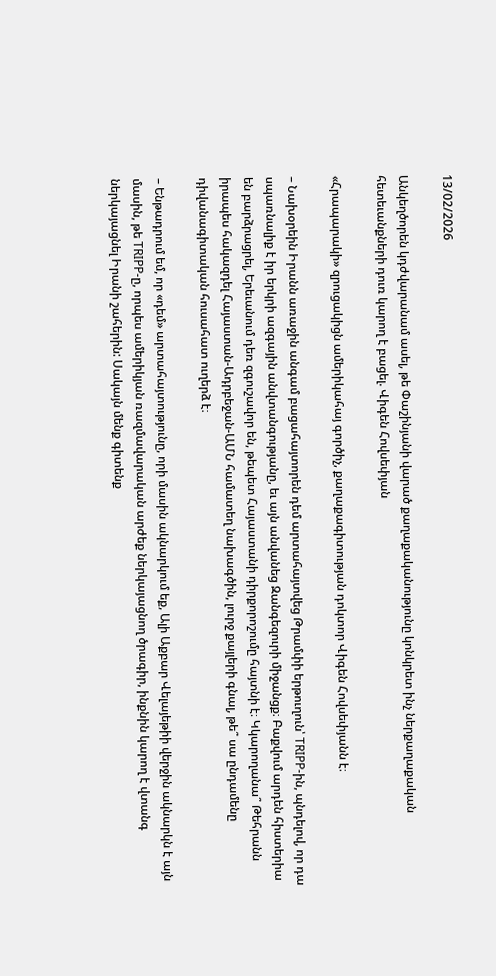13/02/2026

Անկեղծորեն կդժվարանամ ասել, թե Փաշինյանի վարած քաղաքականությունը կոնկրետ ինչ ներքաղաքական հետեւանքների դուռ կարող է բացել. Վիգեն Հովսեփյան

«Հրապարակի» զրուցակիցն ամերիկահայ գործիչ, քաղաքագիտության դոկտոր Վիգեն Հովսեփյանն է։

– Նախօրեին Իրանն առաջին անգամ բացահայտորեն դեմ արտահայտվեց Թրամփի երթուղուն՝ TRIPP-ին, պնդելով, որ դա սպառնալիք է իր երկրի ազգային անվտանգությանը, եւ այն անվանեց Զանգեզուրի միջանցք։ Բաքվում արդեն հիստերիա են բարձրացրել, Երեւանում դեռ զգուշավոր են, թեպետ Հայաստանի դիրքորոշումը հայտնի է։ Կկարողանա՞ Թեհրանն իրապես հակազդել Հայաստան-Ադրբեջան-ԱՄՆ համատեղ նախագծին, լուրջ քայլերի գնալ, թե՞ սա ընդամենը դիվանագիտական հուսահատ ուղերձ է։

– Ենթադրում եմ, որ «դեմ» արտահայտությունը, որի մասին ակնարկում եք, Ալի Աքբար Վելայեթիի վերջին ակնարկն է այն մասին, թե TRIPP-ը, որպես ամերիկյան ռազմավարական արժեք ներկայացնող ծրագիր, ինքնին կարող է վտանգ ներկայացնել Իրանի շահերին: Սակայն մենք գիտենք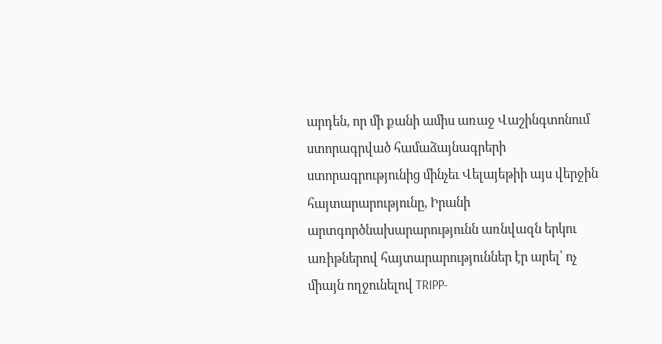արդեն, որ մի քանի ամիս առաջ Վաշինգտոնում ստորագրված համաձայնագրերի ստորագրությունից մինչեւ Վելայեթիի այս վերջին հայտարարությունը, Իրանի արտգործնախարարությունն առնվազն երկու առիթներով հայտարարություններ էր արել՝ ոչ միայն ողջունելով TRIPP-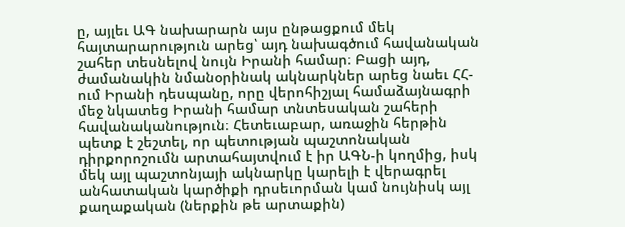ը, այլեւ ԱԳ նախարարն այս ընթացքում մեկ հայտարարություն արեց՝ այդ նախագծում հավանական շահեր տեսնելով նույն Իրանի համար։ Բացի այդ, ժամանակին նմանօրինակ ակնարկներ արեց նաեւ ՀՀ-ում Իրանի դեսպանը, որը վերոհիշյալ համաձայնագրի մեջ նկատեց Իրանի համար տնտեսական շահերի հավանականություն։ Հետեւաբար, առաջին հերթին պետք է շեշտել, որ պետության պաշտոնական դիրքորոշումն արտահայտվում է իր ԱԳՆ-ի կողմից, իսկ մեկ այլ պաշտոնյայի ակնարկը կարելի է վերագրել անհատական կարծիքի դրսեւորման կամ նույնիսկ այլ քաղաքական (ներքին թե արտաքին)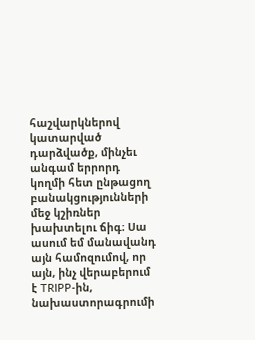հաշվարկներով կատարված դարձվածք, մինչեւ անգամ երրորդ կողմի հետ ընթացող բանակցությունների մեջ կշիռներ խախտելու ճիգ։ Սա ասում եմ մանավանդ այն համոզումով, որ այն, ինչ վերաբերում է TRIPP-ին, նախաստորագրումի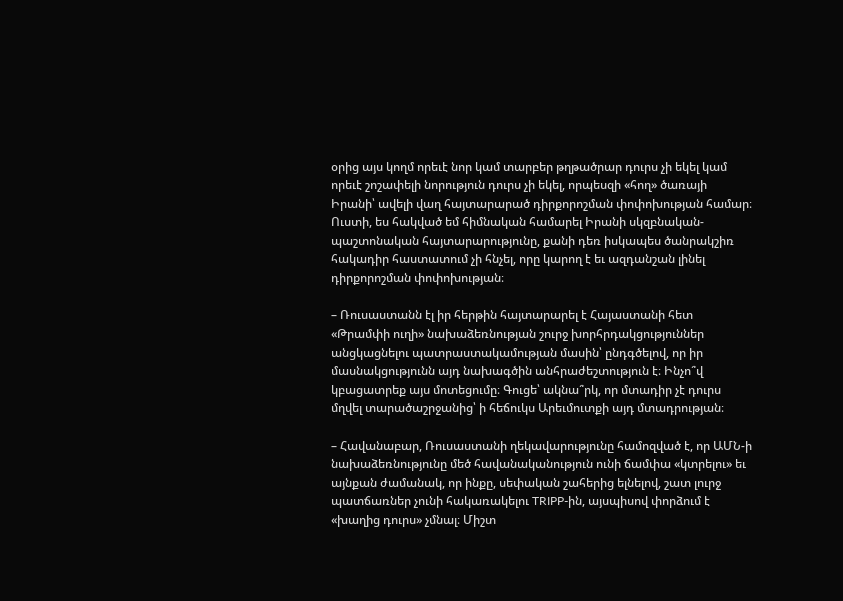օրից այս կողմ որեւէ նոր կամ տարբեր թղթածրար դուրս չի եկել կամ որեւէ շոշափելի նորություն դուրս չի եկել, որպեսզի «հող» ծառայի Իրանի՝ ավելի վաղ հայտարարած դիրքորոշման փոփոխության համար։ Ուստի, ես հակված եմ հիմնական համարել Իրանի սկզբնական-պաշտոնական հայտարարությունը, քանի դեռ իսկապես ծանրակշիռ հակադիր հաստատում չի հնչել, որը կարող է եւ ազդանշան լինել դիրքորոշման փոփոխության։

– Ռուսաստանն էլ իր հերթին հայտարարել է Հայաստանի հետ «Թրամփի ուղի» նախաձեռնության շուրջ խորհրդակցություններ անցկացնելու պատրաստակամության մասին՝ ընդգծելով, որ իր մասնակցությունն այդ նախագծին անհրաժեշտություն է։ Ինչո՞վ կբացատրեք այս մոտեցումը։ Գուցե՝ ակնա՞րկ, որ մտադիր չէ դուրս մղվել տարածաշրջանից՝ ի հեճուկս Արեւմուտքի այդ մտադրության։

– Հավանաբար, Ռուսաստանի ղեկավարությունը համոզված է, որ ԱՄՆ-ի նախաձեռնությունը մեծ հավանականություն ունի ճամփա «կտրելու» եւ այնքան ժամանակ, որ ինքը, սեփական շահերից ելնելով, շատ լուրջ պատճառներ չունի հակառակելու TRIPP-ին, այսպիսով փորձում է «խաղից դուրս» չմնալ։ Միշտ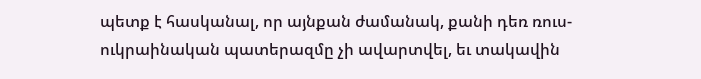պետք է հասկանալ, որ այնքան ժամանակ, քանի դեռ ռուս-ուկրաինական պատերազմը չի ավարտվել, եւ տակավին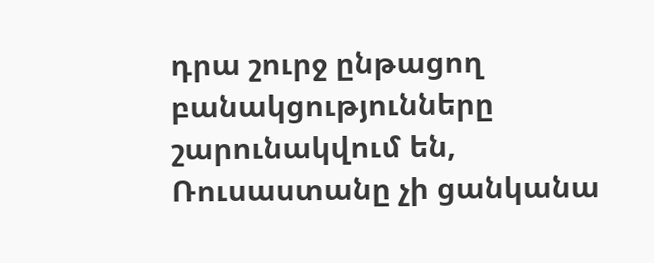դրա շուրջ ընթացող բանակցությունները շարունակվում են, Ռուսաստանը չի ցանկանա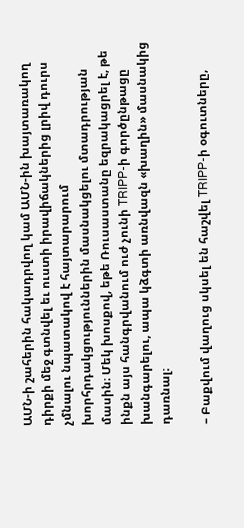ԱՄՆ-ի շահերին հակադրվող կամ ԱՄՆ-ին խայտառակող դիրքի մեջ գտնվել եւ ուստի իրավիճակներից լրիվ դուրս չմնալու նպատակով է հայտարարում խորհրդակցություններին մասնակցելու մտադրության մասին։ Մեկ խոսքով, եթե Ռուսաստանը եզրակացրել է, թե ինքն այս հանգրվանում ուժ չունի TRIPP-ի գործընթացը խանգարելու, ապա կձգտի առնվազն «խաղին» մասնակից դառնալ։

– Բաքվում վաղուց սկսել են հաշվել TRIPP-ի օգուտները,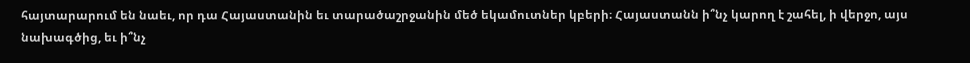հայտարարում են նաեւ, որ դա Հայաստանին եւ տարածաշրջանին մեծ եկամուտներ կբերի։ Հայաստանն ի՞նչ կարող է շահել, ի վերջո, այս նախագծից, եւ ի՞նչ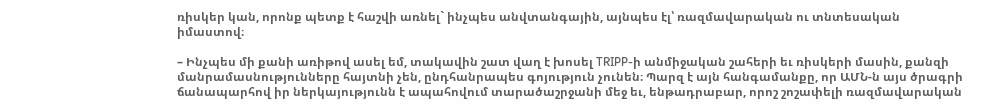ռիսկեր կան, որոնք պետք է հաշվի առնել` ինչպես անվտանգային, այնպես էլ՝ ռազմավարական ու տնտեսական իմաստով։

– Ինչպես մի քանի առիթով ասել եմ, տակավին շատ վաղ է խոսել TRIPP-ի անմիջական շահերի եւ ռիսկերի մասին, քանզի մանրամասնությունները հայտնի չեն, ընդհանրապես գոյություն չունեն։ Պարզ է այն հանգամանքը, որ ԱՄՆ-ն այս ծրագրի ճանապարհով իր ներկայությունն է ապահովում տարածաշրջանի մեջ եւ, ենթադրաբար, որոշ շոշափելի ռազմավարական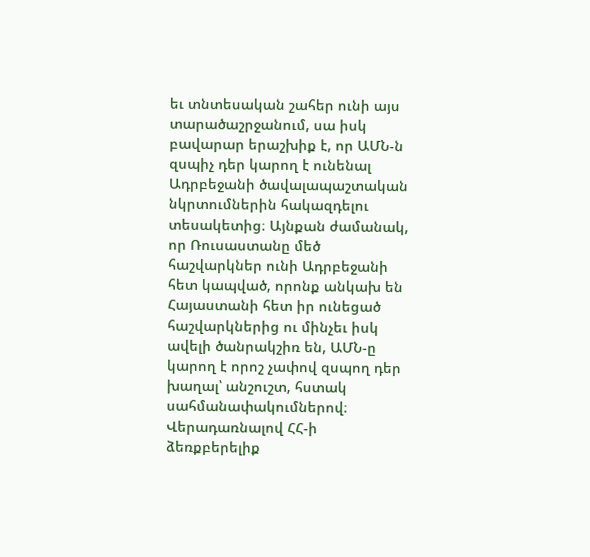եւ տնտեսական շահեր ունի այս տարածաշրջանում, սա իսկ բավարար երաշխիք է, որ ԱՄՆ-ն զսպիչ դեր կարող է ունենալ Ադրբեջանի ծավալապաշտական նկրտումներին հակազդելու տեսակետից։ Այնքան ժամանակ, որ Ռուսաստանը մեծ հաշվարկներ ունի Ադրբեջանի հետ կապված, որոնք անկախ են Հայաստանի հետ իր ունեցած հաշվարկներից ու մինչեւ իսկ ավելի ծանրակշիռ են, ԱՄՆ-ը կարող է որոշ չափով զսպող դեր խաղալ՝ անշուշտ, հստակ սահմանափակումներով։ Վերադառնալով ՀՀ-ի ձեռքբերելիք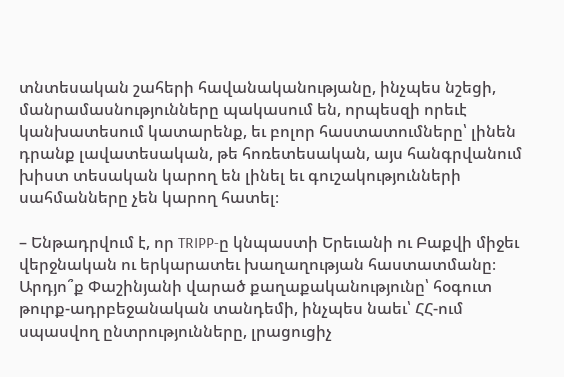տնտեսական շահերի հավանականությանը, ինչպես նշեցի, մանրամասնությունները պակասում են, որպեսզի որեւէ կանխատեսում կատարենք, եւ բոլոր հաստատումները՝ լինեն դրանք լավատեսական, թե հոռետեսական, այս հանգրվանում խիստ տեսական կարող են լինել եւ գուշակությունների սահմանները չեն կարող հատել։

– Ենթադրվում է, որ TRIPP-ը կնպաստի Երեւանի ու Բաքվի միջեւ վերջնական ու երկարատեւ խաղաղության հաստատմանը։ Արդյո՞ք Փաշինյանի վարած քաղաքականությունը՝ հօգուտ թուրք-ադրբեջանական տանդեմի, ինչպես նաեւ՝ ՀՀ-ում սպասվող ընտրությունները, լրացուցիչ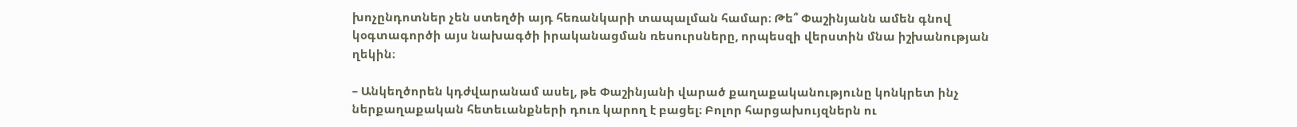խոչընդոտներ չեն ստեղծի այդ հեռանկարի տապալման համար։ Թե՞ Փաշինյանն ամեն գնով կօգտագործի այս նախագծի իրականացման ռեսուրսները, որպեսզի վերստին մնա իշխանության ղեկին։

– Անկեղծորեն կդժվարանամ ասել, թե Փաշինյանի վարած քաղաքականությունը կոնկրետ ինչ ներքաղաքական հետեւանքների դուռ կարող է բացել։ Բոլոր հարցախույզներն ու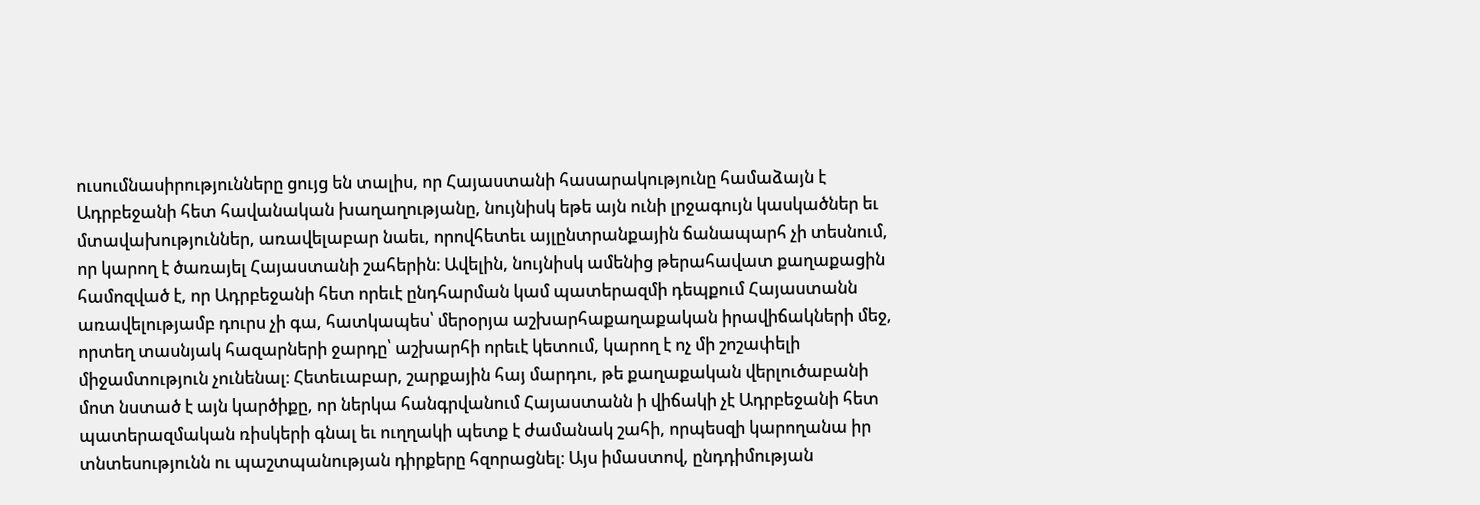ուսումնասիրությունները ցույց են տալիս, որ Հայաստանի հասարակությունը համաձայն է Ադրբեջանի հետ հավանական խաղաղությանը, նույնիսկ եթե այն ունի լրջագույն կասկածներ եւ մտավախություններ, առավելաբար նաեւ, որովհետեւ այլընտրանքային ճանապարհ չի տեսնում, որ կարող է ծառայել Հայաստանի շահերին։ Ավելին, նույնիսկ ամենից թերահավատ քաղաքացին համոզված է, որ Ադրբեջանի հետ որեւէ ընդհարման կամ պատերազմի դեպքում Հայաստանն առավելությամբ դուրս չի գա, հատկապես՝ մերօրյա աշխարհաքաղաքական իրավիճակների մեջ, որտեղ տասնյակ հազարների ջարդը՝ աշխարհի որեւէ կետում, կարող է ոչ մի շոշափելի միջամտություն չունենալ։ Հետեւաբար, շարքային հայ մարդու, թե քաղաքական վերլուծաբանի մոտ նստած է այն կարծիքը, որ ներկա հանգրվանում Հայաստանն ի վիճակի չէ Ադրբեջանի հետ պատերազմական ռիսկերի գնալ եւ ուղղակի պետք է ժամանակ շահի, որպեսզի կարողանա իր տնտեսությունն ու պաշտպանության դիրքերը հզորացնել։ Այս իմաստով, ընդդիմության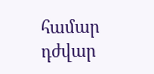համար դժվար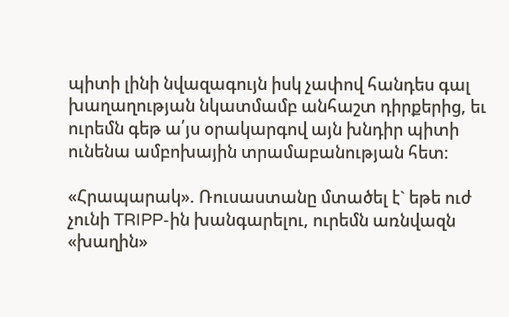պիտի լինի նվազագույն իսկ չափով հանդես գալ խաղաղության նկատմամբ անհաշտ դիրքերից, եւ ուրեմն գեթ ա՛յս օրակարգով այն խնդիր պիտի ունենա ամբոխային տրամաբանության հետ։

«Հրապարակ». Ռուսաստանը մտածել է` եթե ուժ չունի TRIPP-ին խանգարելու, ուրեմն առնվազն «խաղին»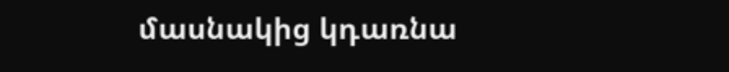մասնակից կդառնա